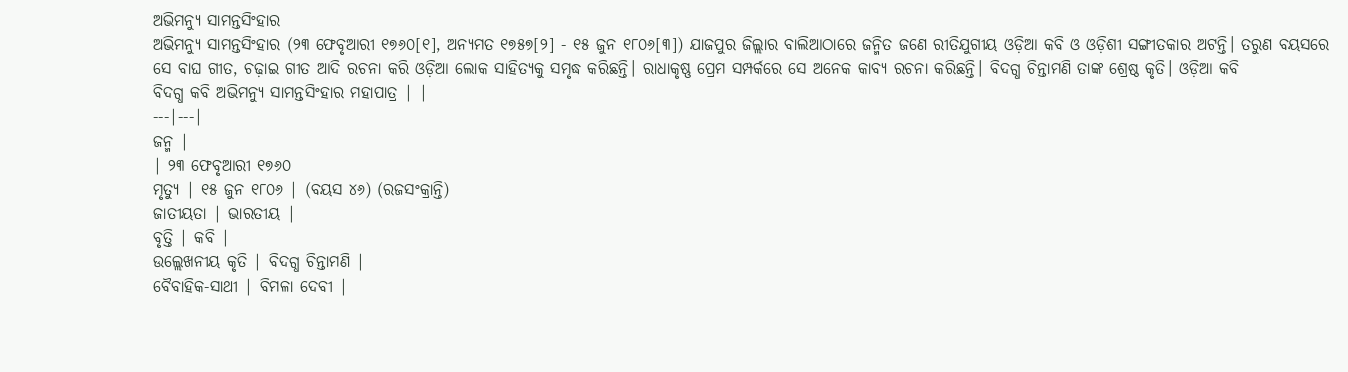ଅଭିମନ୍ୟୁ ସାମନ୍ତସିଂହାର
ଅଭିମନ୍ୟୁ ସାମନ୍ତସିଂହାର (୨୩ ଫେବୃଆରୀ ୧୭୬୦[୧], ଅନ୍ୟମତ ୧୭୫୭[୨] - ୧୫ ଜୁନ ୧୮୦୬[୩]) ଯାଜପୁର ଜିଲ୍ଲାର ବାଲିଆଠାରେ ଜନ୍ମିତ ଜଣେ ରୀତିଯୁଗୀୟ ଓଡ଼ିଆ କବି ଓ ଓଡ଼ିଶୀ ସଙ୍ଗୀତକାର ଅଟନ୍ତି। ତରୁଣ ବୟସରେ ସେ ବାଘ ଗୀତ, ଚଢ଼ାଇ ଗୀତ ଆଦି ରଚନା କରି ଓଡ଼ିଆ ଲୋକ ସାହିତ୍ୟକୁ ସମୃଦ୍ଧ କରିଛନ୍ତି। ରାଧାକୃଷ୍ଣ ପ୍ରେମ ସମ୍ପର୍କରେ ସେ ଅନେକ କାବ୍ୟ ରଚନା କରିଛନ୍ତି। ବିଦଗ୍ଧ ଚିନ୍ତାମଣି ତାଙ୍କ ଶ୍ରେଷ୍ଠ କୃତି। ଓଡ଼ିଆ କବି
ବିଦଗ୍ଧ କବି ଅଭିମନ୍ୟୁ ସାମନ୍ତସିଂହାର ମହାପାତ୍ର | |
---|---|
ଜନ୍ମ |
| ୨୩ ଫେବୃଆରୀ ୧୭୬୦
ମୃତ୍ୟୁ | ୧୫ ଜୁନ ୧୮୦୬ | (ବୟସ ୪୬) (ରଜସଂକ୍ରାନ୍ତି)
ଜାତୀୟତା | ଭାରତୀୟ |
ବୃତ୍ତି | କବି |
ଉଲ୍ଲେଖନୀୟ କୃତି | ବିଦଗ୍ଧ ଚିନ୍ତାମଣି |
ବୈବାହିକ-ସାଥୀ | ବିମଳା ଦେବୀ |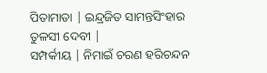ପିତାମାତା | ଇନ୍ଦ୍ରଜିତ ସାମନ୍ତସିଂହାର ତୁଳସୀ ଦେବୀ |
ସମ୍ପର୍କୀୟ | ନିମାଇଁ ଚରଣ ହରିଚନ୍ଦନ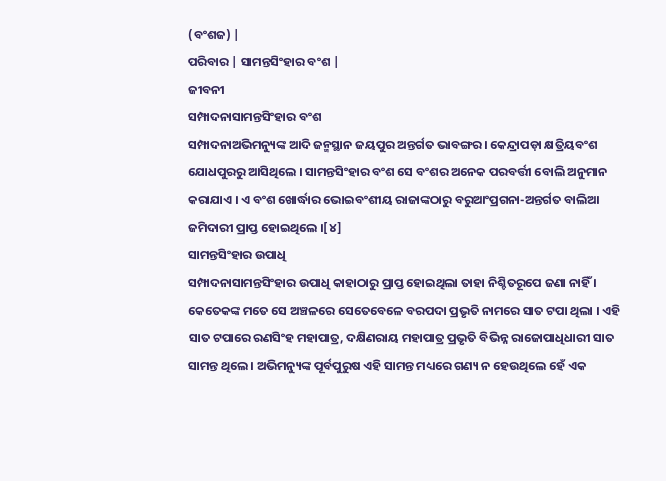(ବଂଶଜ) |
ପରିବାର | ସାମନ୍ତସିଂହାର ବଂଶ |
ଜୀବନୀ
ସମ୍ପାଦନାସାମନ୍ତସିଂହାର ବଂଶ
ସମ୍ପାଦନାଅଭିମନ୍ୟୁଙ୍କ ଆଦି ଜନ୍ମସ୍ଥାନ ଜୟପୁର ଅନ୍ତର୍ଗତ ଭାବଙ୍ଗର । କେନ୍ଦ୍ରାପଡ଼ା କ୍ଷତ୍ରିୟବଂଶ ଯୋଧପୁରରୁ ଆସିଥିଲେ । ସାମନ୍ତସିଂହାର ବଂଶ ସେ ବଂଶର ଅନେକ ପରବର୍ତ୍ତୀ ବୋଲି ଅନୁମାନ କରାଯାଏ । ଏ ବଂଶ ଖୋର୍ଦ୍ଧାର ଭୋଇବଂଶୀୟ ରାଜାଙ୍କଠାରୁ ବରୁଆଂପ୍ରଗନା-ଅନ୍ତର୍ଗତ ବାଲିଆ ଜମିଦାରୀ ପ୍ରାପ୍ତ ହୋଇଥିଲେ ।[୪]
ସାମନ୍ତସିଂହାର ଉପାଧି
ସମ୍ପାଦନାସାମନ୍ତସିଂହାର ଉପାଧି କାହାଠାରୁ ପ୍ରାପ୍ତ ହୋଇଥିଲା ତାହା ନିଶ୍ଚିତରୂପେ ଜଣା ନାହିଁ । କେତେକଙ୍କ ମତେ ସେ ଅଞ୍ଚଳରେ ସେତେବେଳେ ବରପଦା ପ୍ରଭୃତି ନାମରେ ସାତ ଟପା ଥିଲା । ଏହି ସାତ ଟପାରେ ରଣସିଂହ ମହାପାତ୍ର, ଦକ୍ଷିଣରାୟ ମହାପାତ୍ର ପ୍ରଭୃତି ବିଭିନ୍ନ ରାଜୋପାଧିଧାରୀ ସାତ ସାମନ୍ତ ଥିଲେ । ଅଭିମନ୍ୟୁଙ୍କ ପୂର୍ବପୁରୁଷ ଏହି ସାମନ୍ତ ମଧ୍ୟରେ ଗଣ୍ୟ ନ ହେଉଥିଲେ ହେଁ ଏକ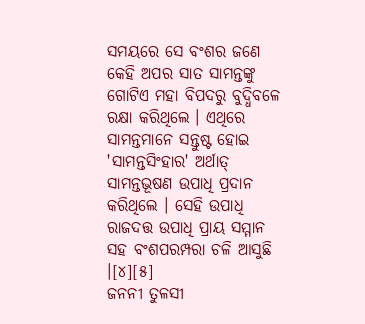ସମୟରେ ସେ ବଂଶର ଜଣେ କେହି ଅପର ସାତ ସାମନ୍ତଙ୍କୁ ଗୋଟିଏ ମହା ବିପଦରୁ ବୁଦ୍ଧିବଳେ ରକ୍ଷା କରିଥିଲେ । ଏଥିରେ ସାମନ୍ତମାନେ ସନ୍ତୁଷ୍ଟ ହୋଇ 'ସାମନ୍ତସିଂହାର' ଅର୍ଥାତ୍ ସାମନ୍ତଭୂଷଣ ଉପାଧି ପ୍ରଦାନ କରିଥିଲେ । ସେହି ଉପାଧି ରାଜଦତ୍ତ ଉପାଧି ପ୍ରାୟ ସମ୍ମାନ ସହ ବଂଶପରମ୍ପରା ଚଳି ଆସୁଛି ।[୪][୫]
ଜନନୀ ତୁଳସୀ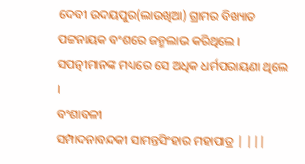ଦେବୀ ଉଦୟପୁର(ଲାଉଖିଆ) ଗ୍ରାମର ବିଖ୍ୟାତ ପଟ୍ଟନାୟକ ବଂଶରେ ଜନ୍ମଲାଭ କରିଥିଲେ । ସପତ୍ନୀମାନଙ୍କ ମଧ୍ୟରେ ସେ ଅଧିକ ଧର୍ମପରାୟଣା ଥିଲେ ।
ବଂଶାବଳୀ
ସମ୍ପାଦନାବନ୍ଦକୀ ସାମନ୍ତସିଂହାର ମହାପାତ୍ର | |||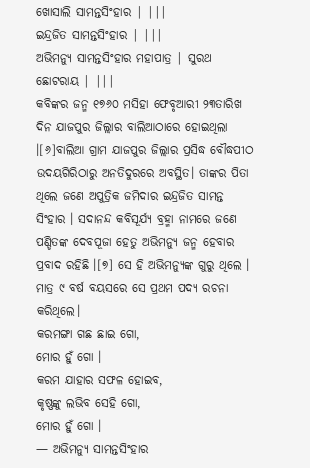ଖୋସାଲି ସାମନ୍ତସିଂହାର | |||
ଇନ୍ଦ୍ରଜିତ ସାମନ୍ତସିଂହାର | |||
ଅଭିମନ୍ୟୁ ସାମନ୍ତସିଂହାର ମହାପାତ୍ର | ସୁରଥ ଛୋଟରାୟ | |||
କବିଙ୍କର ଜନ୍ମ ୧୭୬୦ ମସିହା ଫେବୃଆରୀ ୨୩ତାରିଖ ଦିନ ଯାଜପୁର ଜିଲ୍ଲାର ବାଲିଆଠାରେ ହୋଇଥିଲା ।[୬]ବାଲିଆ ଗ୍ରାମ ଯାଜପୁର ଜିଲ୍ଲାର ପ୍ରସିଦ୍ଧ ବୌଦ୍ଧପୀଠ ଉଦୟଗିରିଠାରୁ ଅନତିଦୁରରେ ଅବସ୍ଥିତ। ତାଙ୍କର ପିତା ଥିଲେ ଜଣେ ଅପୁତ୍ରିକ ଜମିଦାର ଇନ୍ଦ୍ରଜିତ ସାମନ୍ତ ସିଂହାର । ସଦାନନ୍ଦ କବିସୂର୍ଯ୍ୟ ବ୍ରହ୍ମା ନାମରେ ଜଣେ ପଣ୍ଡିତଙ୍କ ଦେବପୂଜା ହେତୁ ଅଭିମନ୍ୟୁ ଜନ୍ମ ହେବାର ପ୍ରବାଦ ରହିଛି ।[୭] ସେ ହି ଅଭିମନ୍ୟୁଙ୍କ ଗୁରୁ ଥିଲେ । ମାତ୍ର ୯ ବର୍ଷ ବୟସରେ ସେ ପ୍ରଥମ ପଦ୍ୟ ରଚନା କରିଥିଲେ।
କରମଙ୍ଗା ଗଛ ଛାଇ ଗୋ,
ମୋର ହୁଁ ଗୋ ।
କରମ ଯାହାର ସଫଳ ହୋଇବ,
କୃଷ୍ଣଙ୍କୁ ଲଭିବ ସେହି ଗୋ,
ମୋର ହୁଁ ଗୋ ।
— ଅଭିମନ୍ୟୁ ସାମନ୍ତସିଂହାର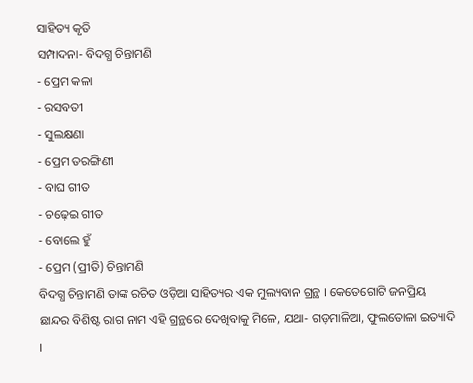ସାହିତ୍ୟ କୃତି
ସମ୍ପାଦନା- ବିଦଗ୍ଧ ଚିନ୍ତାମଣି
- ପ୍ରେମ କଳା
- ରସବତୀ
- ସୁଲକ୍ଷଣା
- ପ୍ରେମ ତରଙ୍ଗିଣୀ
- ବାଘ ଗୀତ
- ଚଢ଼େଇ ଗୀତ
- ବୋଲେ ହୁଁ
- ପ୍ରେମ (ପ୍ରୀତି) ଚିନ୍ତାମଣି
ବିଦଗ୍ଧ ଚିନ୍ତାମଣି ତାଙ୍କ ରଚିତ ଓଡ଼ିଆ ସାହିତ୍ୟର ଏକ ମୁଲ୍ୟବାନ ଗ୍ରନ୍ଥ । କେତେଗୋଟି ଜନପ୍ରିୟ ଛାନ୍ଦର ବିଶିଷ୍ଟ ରାଗ ନାମ ଏହି ଗ୍ରନ୍ଥରେ ଦେଖିବାକୁ ମିଳେ, ଯଥା- ଗଡ଼ମାଳିଆ, ଫୁଲତୋଳା ଇତ୍ୟାଦି ।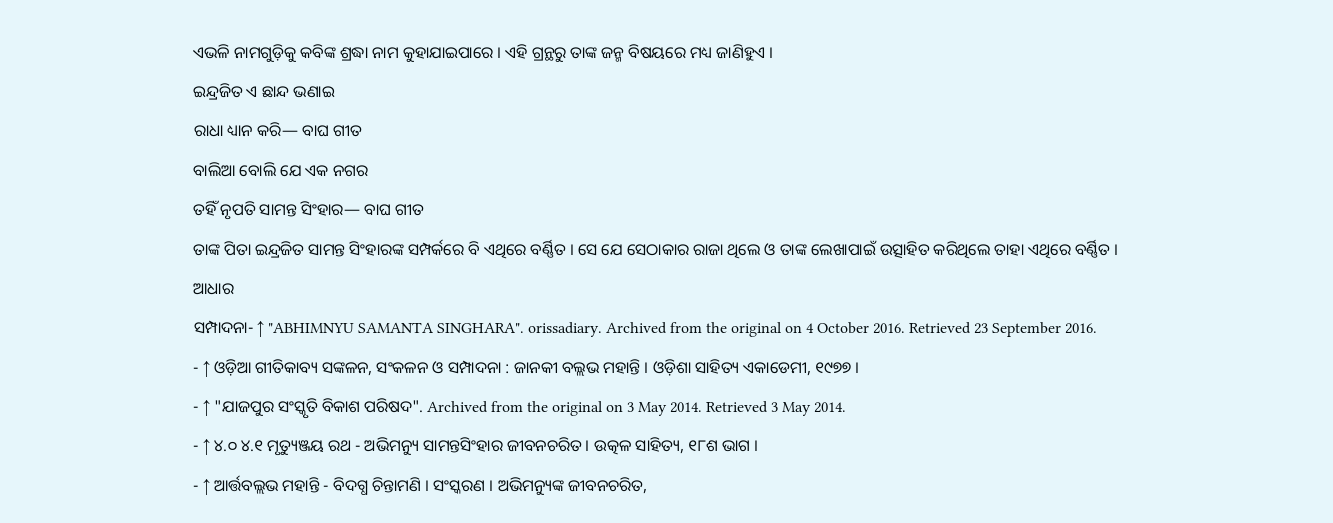ଏଭଳି ନାମଗୁଡ଼ିକୁ କବିଙ୍କ ଶ୍ରଦ୍ଧା ନାମ କୁହାଯାଇପାରେ । ଏହି ଗ୍ରନ୍ଥରୁ ତାଙ୍କ ଜନ୍ମ ବିଷୟରେ ମଧ୍ୟ ଜାଣିହୁଏ ।
ଇନ୍ଦ୍ରଜିତ ଏ ଛାନ୍ଦ ଭଣାଇ
ରାଧା ଧ୍ୟାନ କରି— ବାଘ ଗୀତ
ବାଲିଆ ବୋଲି ଯେ ଏକ ନଗର
ତହିଁ ନୃପତି ସାମନ୍ତ ସିଂହାର— ବାଘ ଗୀତ
ତାଙ୍କ ପିତା ଇନ୍ଦ୍ରଜିତ ସାମନ୍ତ ସିଂହାରଙ୍କ ସମ୍ପର୍କରେ ବି ଏଥିରେ ବର୍ଣ୍ଣିତ । ସେ ଯେ ସେଠାକାର ରାଜା ଥିଲେ ଓ ତାଙ୍କ ଲେଖାପାଇଁ ଉତ୍ସାହିତ କରିଥିଲେ ତାହା ଏଥିରେ ବର୍ଣ୍ଣିତ ।
ଆଧାର
ସମ୍ପାଦନା- ↑ "ABHIMNYU SAMANTA SINGHARA". orissadiary. Archived from the original on 4 October 2016. Retrieved 23 September 2016.
- ↑ ଓଡ଼ିଆ ଗୀତିକାବ୍ୟ ସଙ୍କଳନ, ସଂକଳନ ଓ ସମ୍ପାଦନା : ଜାନକୀ ବଲ୍ଲଭ ମହାନ୍ତି । ଓଡ଼ିଶା ସାହିତ୍ୟ ଏକାଡେମୀ, ୧୯୭୭ ।
- ↑ "ଯାଜପୁର ସଂସ୍କୃତି ବିକାଶ ପରିଷଦ". Archived from the original on 3 May 2014. Retrieved 3 May 2014.
- ↑ ୪.୦ ୪.୧ ମୃତ୍ୟୁଞ୍ଜୟ ରଥ - ଅଭିମନ୍ୟୁ ସାମନ୍ତସିଂହାର ଜୀବନଚରିତ । ଉତ୍କଳ ସାହିତ୍ୟ, ୧୮ଶ ଭାଗ ।
- ↑ ଆର୍ତ୍ତବଲ୍ଲଭ ମହାନ୍ତି - ବିଦଗ୍ଧ ଚିନ୍ତାମଣି । ସଂସ୍କରଣ । ଅଭିମନ୍ୟୁଙ୍କ ଜୀବନଚରିତ,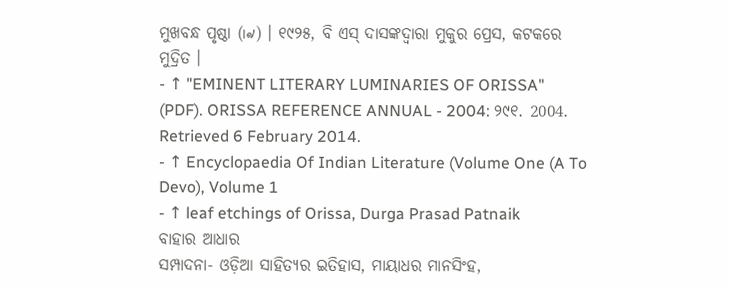ମୁଖବନ୍ଧ ପୃଷ୍ଠା (୲୶) । ୧୯୨୫, ବି ଏସ୍ ଦାସଙ୍କଦ୍ୱାରା ମୁକୁର ପ୍ରେସ, କଟକରେ ମୁଦ୍ରିତ ।
- ↑ "EMINENT LITERARY LUMINARIES OF ORISSA" (PDF). ORISSA REFERENCE ANNUAL - 2004: ୨୯୧. 2004. Retrieved 6 February 2014.
- ↑ Encyclopaedia Of Indian Literature (Volume One (A To Devo), Volume 1
- ↑ leaf etchings of Orissa, Durga Prasad Patnaik
ବାହାର ଆଧାର
ସମ୍ପାଦନା- ଓଡ଼ିଆ ସାହିତ୍ୟର ଇତିହାସ, ମାୟାଧର ମାନସିଂହ,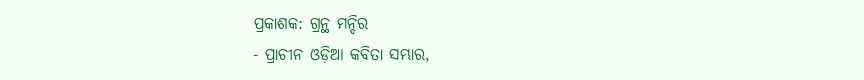ପ୍ରକାଶକ: ଗ୍ରନ୍ଥ ମନ୍ଦିର
- ପ୍ରାଚୀନ ଓଡ଼ିଆ କବିତା ସମ୍ଭାର,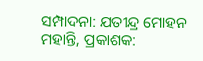ସମ୍ପାଦନା: ଯତୀନ୍ଦ୍ର ମୋହନ ମହାନ୍ତି, ପ୍ରକାଶକ: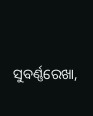ସୁବର୍ଣ୍ଣରେଖା,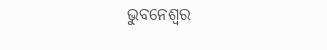ଭୁବନେଶ୍ୱର